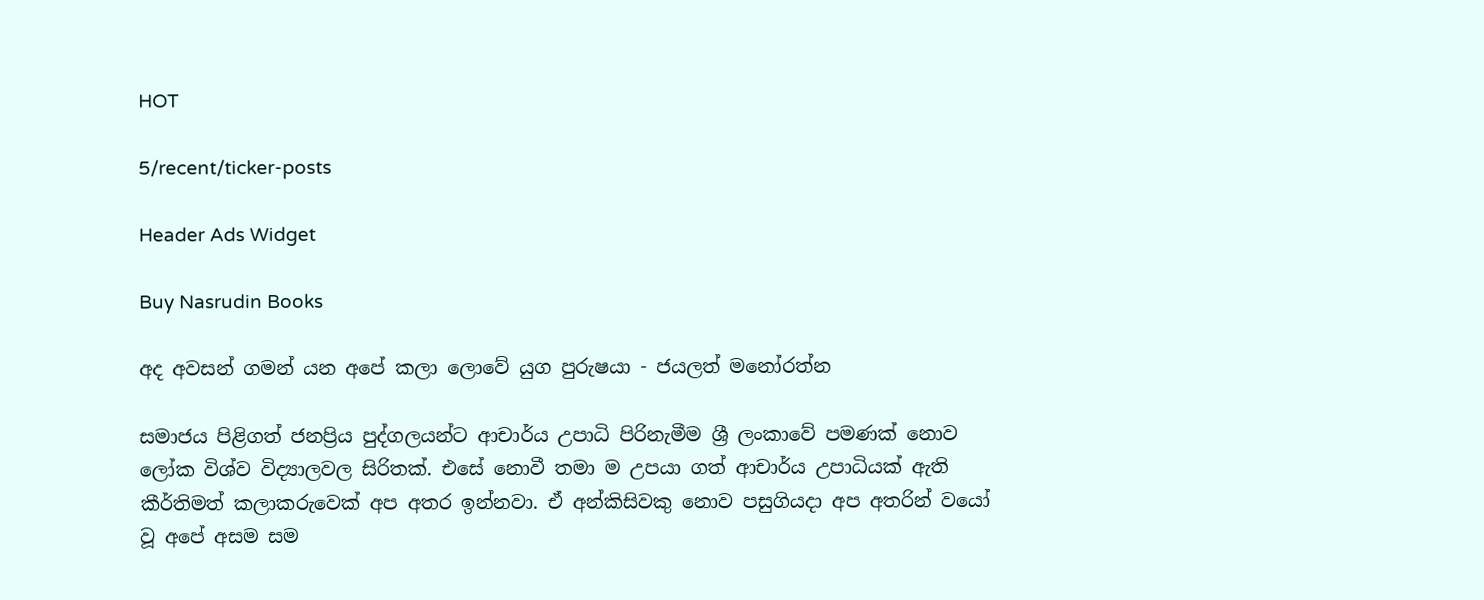HOT

5/recent/ticker-posts

Header Ads Widget

Buy Nasrudin Books

අද අවසන් ගමන් යන අපේ කලා ලොවේ යුග පුරුෂයා - ජයලත් මනෝරත්න

සමාජය පිළිගත් ජනප්‍රිය පුද්ගලයන්ට ආචාර්ය උපාධි පිරිනැමීම ශ්‍රී ලංකාවේ පමණක් නොව ලෝක විශ්ව විද්‍යාලවල සිරිතක්. එසේ නොවී තමා ම උපයා ගත් ආචාර්ය උපාධියක් ඇති කීර්තිමත් කලාකරුවෙක් අප අතර ඉන්නවා. ඒ අන්කිසිවකු නොව පසුගියදා අප අතරින් වයෝ වූ අපේ අසම සම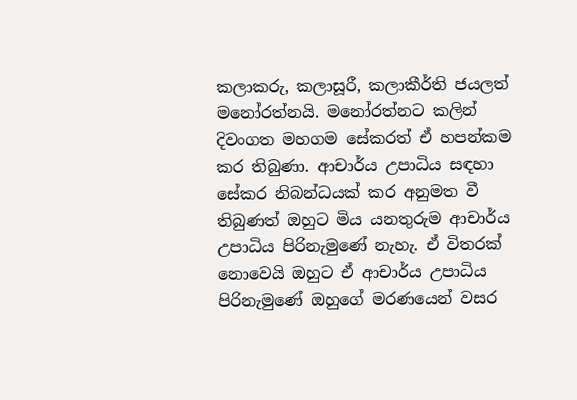කලාකරු, කලාසූරී, කලාකීර්ති ජයලත් මනෝරත්නයි. මනෝරත්නට කලින් දිවංගත මහගම සේකරත් ඒ හපන්කම කර තිබුණා. ආචාර්ය උපාධිය සඳහා සේකර නිබන්ධයක් කර අනුමත වී තිබුණත් ඔහුට මිය යනතුරුම ආචාර්ය උපාධිය පිරිනැමුණේ නැහැ. ඒ විතරක් නොවෙයි ඔහුට ඒ ආචාර්ය උපාධිය පිරිනැමුණේ ඔහුගේ මරණයෙන් වසර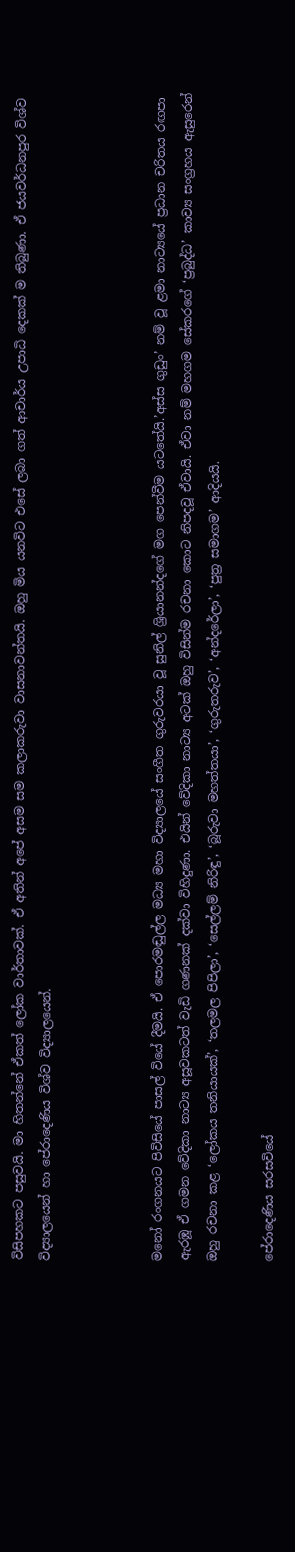විසිපහකට පසුවයි. මා හිතන්නේ ඒකත් ලෝක වාර්තාවක්. ඒ අතින් අපේ අසම සම කලාකරුවා වාසනාවන්තයි. ඔහු මිය යනවිට එසේ ලබා ගත් ආචාර්ය උපාධි දෙකක් ම තිබුණා. ඒ ජයවර්ධනපුර විශ්ව විද්‍යාලයෙන් හා පේරාදෙණිය විශ්ව විද්‍යාලයෙන්.



මනෝ රංගනයට පිවිසියේ පාසල් වියේ දීමයි. ඒ පොරමඬුල්ල මධ්‍ය මහා විද්‍යාලයේ සංගීත ගුරුවරයා වූ සුනිල් ශ්‍රියානන්දගේ මග පෙන්වීම යටතේයි.’අස්ස ගුඩුං’ නම් වූ ළමා නාට්‍යයේ ප්‍රධාන චරිතය රඟපා ඇරඹූ ඒ ගමන වේදිකා නාට්‍ය අසූවකටත් වැඩි ගණනක් දක්වා විහිදුණා. එයින් වේදිකා නාට්‍ය අටක් ඔහු විසින්ම රචනා කොට නිපදවූ ඒවායි. ඒවා නම් මහගම සේකරගේ ‘ප්‍රබුද්ධ’ කාව්‍ය සංග්‍රහය ඇසුරෙන් ඔහු රචනා කළ ‘ලෝකය තනියායක්’, ‘තලමල පිපිලා’, ‘සෙල්ලම් නිරිඳු’, ‘බූරුවා මහත්තයා’, ‘ගුරුතරුව’, ‘අන්දරේලා’, ‘පුත්‍ර සමාගම’ ආදියයි.

පේරාදෙණිය සරසවියේ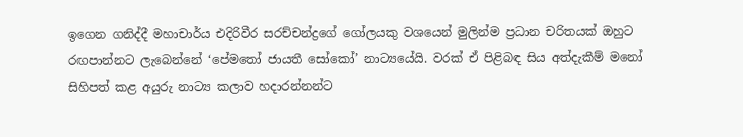ඉගෙන ගනිද්දී මහාචාර්ය එදිරිවීර සරච්චන්ද්‍රගේ ගෝලයකු වශයෙන් මුලින්ම ප්‍රධාන චරිතයක් ඔහුට රඟපාන්නට ලැබෙන්නේ ‘පේමතෝ ජායතී සෝකෝ’ නාට්‍යයේයි. වරක් ඒ පිළිබඳ සිය අත්දැකීම් මනෝ සිහිපත් කළ අයුරු නාට්‍ය කලාව හදාරන්නන්ට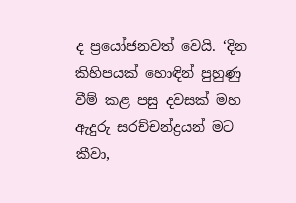ද ප්‍රයෝජනවත් වෙයි. ‘දින කිහිපයක් හොඳින් පුහුණු වීම් කළ පසු දවසක් මහ ඇදුරු සරච්චන්ද්‍රයන් මට කීවා,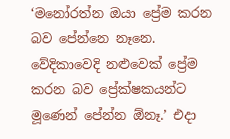‘මනෝරත්න ඔයා ප්‍රේම කරන බව පේන්නෙ නෑනෙ. වේදිකාවෙදි නළුවෙක් ප්‍රේම කරන බව ප්‍රේක්ෂකයන්ට මූණෙන් පේන්න ඕනෑ.’ එදා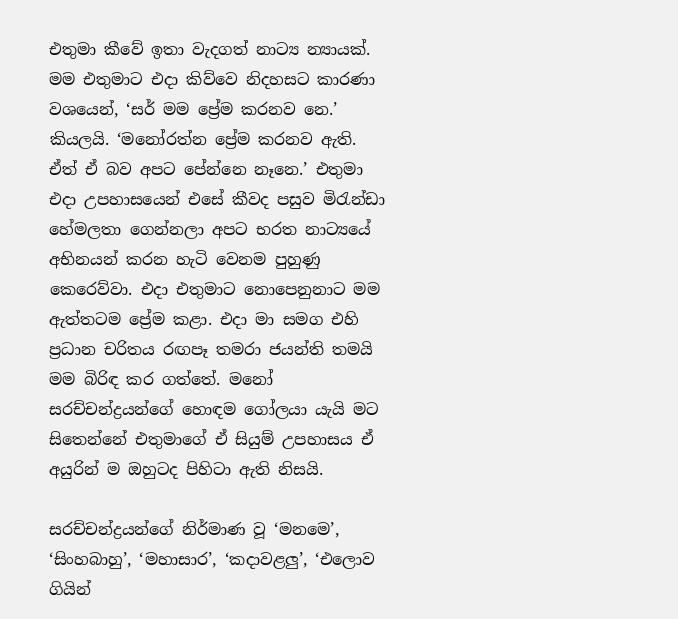එතුමා කීවේ ඉතා වැදගත් නාට්‍ය න්‍යායක්. මම එතුමාට එදා කිව්වෙ නිදහසට කාරණා වශයෙන්, ‘සර් මම ප්‍රේම කරනව නෙ.’ කියලයි. ‘මනෝරත්න ප්‍රේම කරනව ඇති. ඒත් ඒ බව අපට පේන්නෙ නෑනෙ.’ එතුමා එදා උපහාසයෙන් එසේ කීවද පසුව මිරැන්ඩා හේමලතා ගෙන්නලා අපට භරත නාට්‍යයේ අභිනයන් කරන හැටි වෙනම පුහුණු කෙරෙව්වා. එදා එතුමාට නොපෙනුනාට මම ඇත්තටම ප්‍රේම කළා. එදා මා සමග එහි ප්‍රධාන චරිතය රඟපෑ තමරා ජයන්ති තමයි මම බිරිඳ කර ගත්තේ. මනෝ සරච්චන්ද්‍රයන්ගේ හොඳම ගෝලයා යැයි මට සිතෙන්නේ එතුමාගේ ඒ සියුම් උපහාසය ඒ අයුරින් ම ඔහුටද පිහිටා ඇති නිසයි.

සරච්චන්ද්‍රයන්ගේ නිර්මාණ වූ ‘මනමෙ’, ‘සිංහබාහු’, ‘මහාසාර’, ‘කදාවළලු’, ‘එලොව ගියින්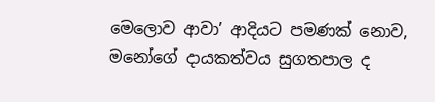මෙලොව ආවා’ ආදියට පමණක් නොව, මනෝගේ දායකත්වය සුගතපාල ද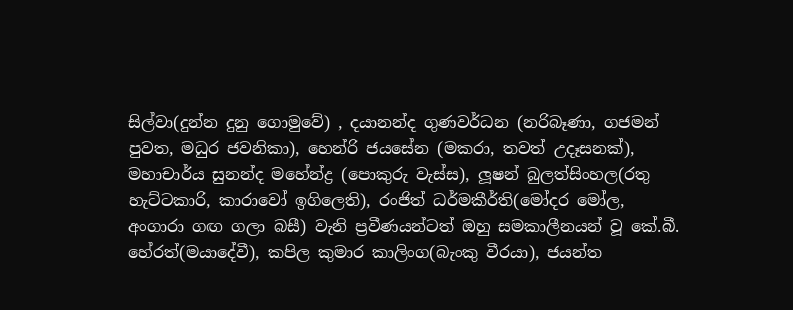සිල්වා(දුන්න දුනු ගොමුවේ) , දයානන්ද ගුණවර්ධන (නරිබෑණා, ගජමන් පුවත, මධුර ජවනිකා), හෙන්රි ජයසේන (මකරා, තවත් උදෑසනක්), මහාචාර්ය සුනන්ද මහේන්ද්‍ර (පොකුරු වැස්ස), ලූෂන් බුලත්සිංහල(රතු හැට්ටකාරි, කාරාවෝ ඉගිලෙති), රංජිත් ධර්මකීර්ති(මෝදර මෝල, අංගාරා ගඟ ගලා බසී) වැනි ප්‍රවීණයන්ටත් ඔහු සමකාලීනයන් වූ කේ.බී. හේරත්(මයාදේවී), කපිල කුමාර කාලිංග(බැංකු වීරයා), ජයන්ත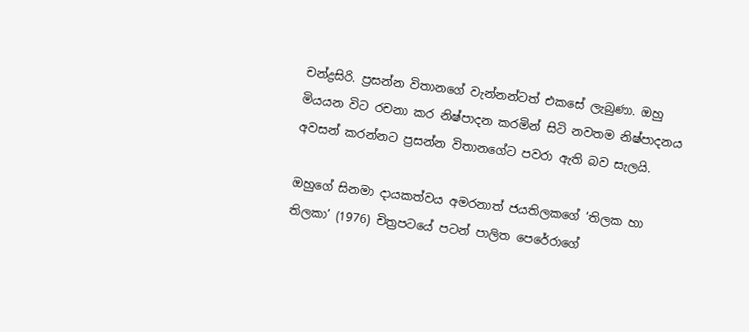චන්ද්‍රසිරි. ප්‍රසන්න විතානගේ වැන්නන්ටත් එකසේ ලැබුණා. ඔහු මියයන විට රචනා කර නිෂ්පාදන කරමින් සිටි නවතම නිෂ්පාදනය අවසන් කරන්නට ප්‍රසන්න විතානගේට පවරා ඇති බව සැලයි.

ඔහු‍ගේ සිනමා දායකත්වය අමරනාත් ජයතිලකගේ ‘තිලක හා තිලකා’ (1976) චිත්‍රපටයේ පටන් පාලිත පෙරේරාගේ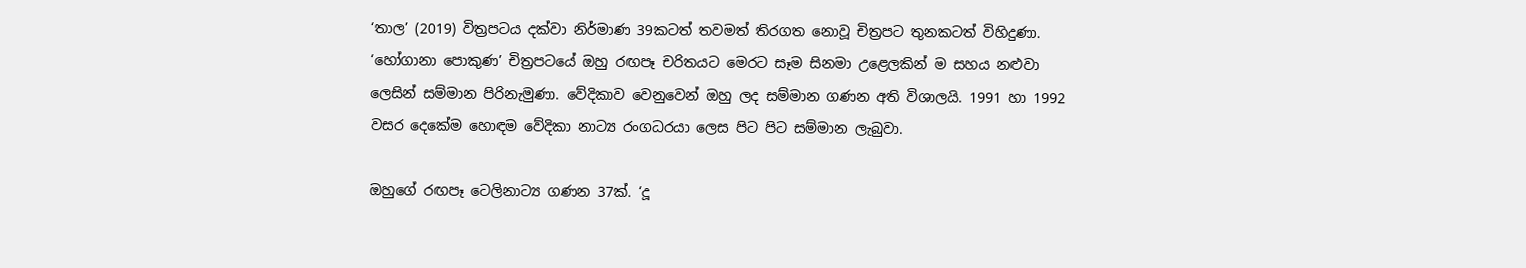‘තාල’ (2019) විත්‍රපටය දක්වා නිර්මාණ 39කටත් තවමත් තිරගත නොවූ චිත්‍රපට තුනකටත් විහිදුණා. ‘හෝගානා පොකුණ’ චිත්‍රපටයේ ඔහු රඟපෑ චරිතයට මෙරට සෑම සිනමා උළෙලකින් ම සහය නළුවා ලෙසින් සම්මාන පිරිනැමුණා. වේදිකාව වෙනුවෙන් ඔහු ලද සම්මාන ගණන අති විශාලයි. 1991 හා 1992 වසර දෙකේම හොඳම වේදිකා නාට්‍ය රංගධරයා ලෙස පිට පිට සම්මාන ලැබුවා.

ඔහුගේ රඟපෑ ටෙලිනාට්‍ය ගණන 37ක්. ‘දූ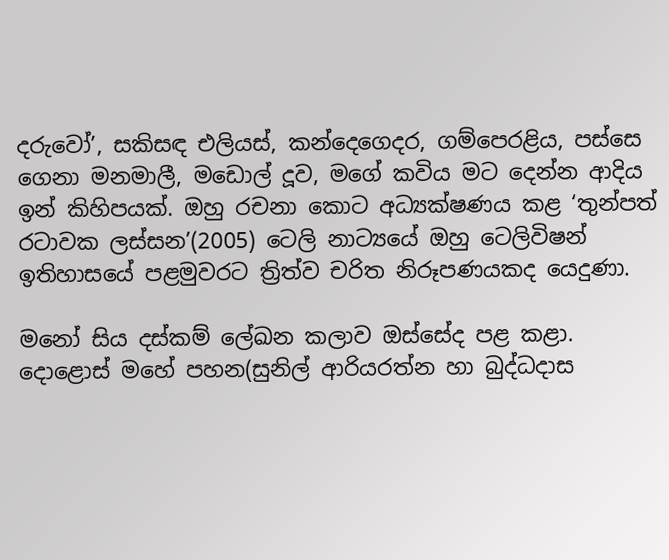දරුවෝ’, සකිසඳ එලියස්, කන්දෙගෙදර, ගම්පෙරළිය, පස්සෙ ගෙනා මනමාලී, මඩොල් දූව, මගේ කවිය මට දෙන්න ආදිය ඉන් කිහිපයක්. ඔහු රචනා කොට අධ්‍යක්ෂණය කළ ‘තුන්පත් රටාවක ලස්සන’(2005) ටෙලි නාට්‍යයේ ඔහු ටෙලිවිෂන් ඉතිහාසයේ පළමුවරට ත්‍රිත්ව චරිත නිරූපණයකද යෙදුණා.

මනෝ සිය දස්කම් ලේඛන කලාව ඔස්සේද පළ කළා. දොළොස් මහේ පහන(සුනිල් ආරියරත්න හා බුද්ධදාස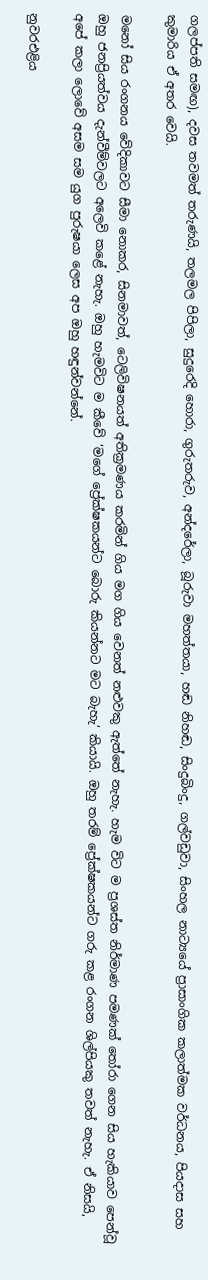ගලප්පති සමඟ), දවස තවමත් තරුණයි, තලමල පිපිලා, සුදුරෙදි හොරා, ගුරුතරුව, අන්දරේලා, බූරුවා මහත්තයා, හඬ නිහඬ, සිංදුබිංදු, ගල්වඩුවා, සිංහල නාට්‍යයේ ප්‍රාසාංගික කලාත්මක වර්ධනය, පියදාස සහ කුමාරිය ඒ අතර වෙයි.

මනෝ සිය රංගනය වේදිකාවට සීමා නොකර, සිනමාවත්, ටෙලිවිෂනයත් අතික්‍රමණය කරමින් ගිය මග ගිය වෙනත් නළුවකු ඇත්තේ නැහැ. හැම විට ම ප්‍රශස්ත නිර්මාණ පමණක් තෝරා ගෙන සිය හැකියාව පෙන්වූ ඔහු ජනප්‍රියත්වය දැන්වීම්වලට අලෙවි කළේ නැහැ. ඔහු හැමවිට ම කීවේ ‘මගේ ප්‍රේක්ෂකයන්ට බොරු කියන්නට මට බැහැ’ කියායි. ඔහු තරම් ප්‍රේක්ෂකයන්ට ගරු කළ රංගන ශිල්පියකු තවත් නැහැ. ඒ නිසයි, අපේ කලා ලොවේ අසම සම යුග පුරුෂයා ලෙස අප ඔහු හඳුන්වන්නේ.

නුවරඑළිය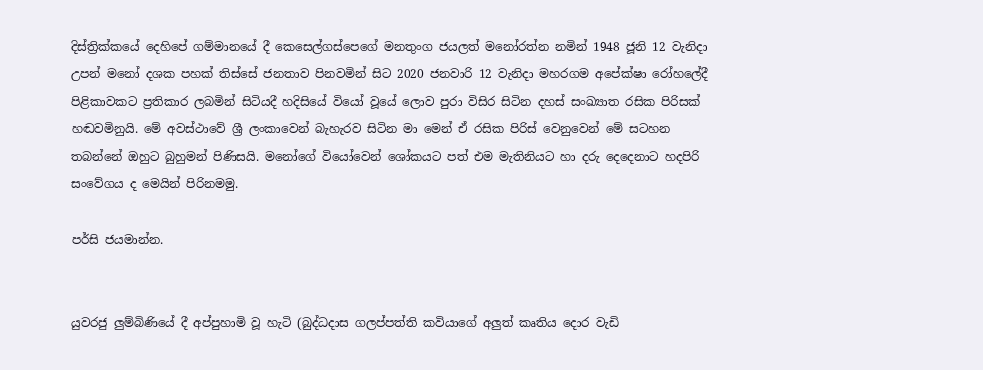දිස්ත්‍රික්කයේ දෙහිපේ ගම්මානයේ දී කෙසෙල්ගස්පෙගේ මනතුංග ජයලත් මනෝරත්න නමින් 1948 ජූනි 12 වැනිදා උපන් මනෝ දශක පහක් තිස්සේ ජනතාව පිනවමින් සිට 2020 ජනවාරි 12 වැනිදා මහරගම අපේක්ෂා රෝහලේදී පිළිකාවකට ප්‍රතිකාර ලබමින් සිටියදී හදිසියේ වියෝ වූයේ ලොව පුරා විසිර සිටින දහස් සංඛ්‍යාත රසික පිරිසක් හඬවමිනුයි. මේ අවස්ථාවේ ශ්‍රී ලංකාවෙන් බැහැරව සිටින මා මෙන් ඒ රසික පිරිස් වෙනුවෙන් මේ සටහන තබන්නේ ඔහුට බුහුමන් පිණිසයි. මනෝගේ වියෝවෙන් ශෝකයට පත් එම මැතිනියට හා දරු දෙදෙනාට හදපිරි සංවේගය ද මෙයින් පිරිනමමු.

පර්සි ජයමාන්න.


යුවරජු ලුම්බිණියේ දී අප්පුහාමි වූ හැටි (බුද්ධදාස ගලප්පත්ති කවියාගේ අලුත් කෘතිය දොර වැඩි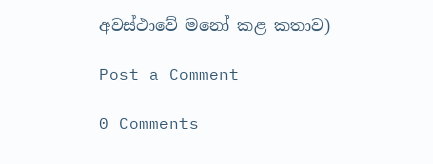අවස්ථාවේ මනෝ කළ කතාව)

Post a Comment

0 Comments